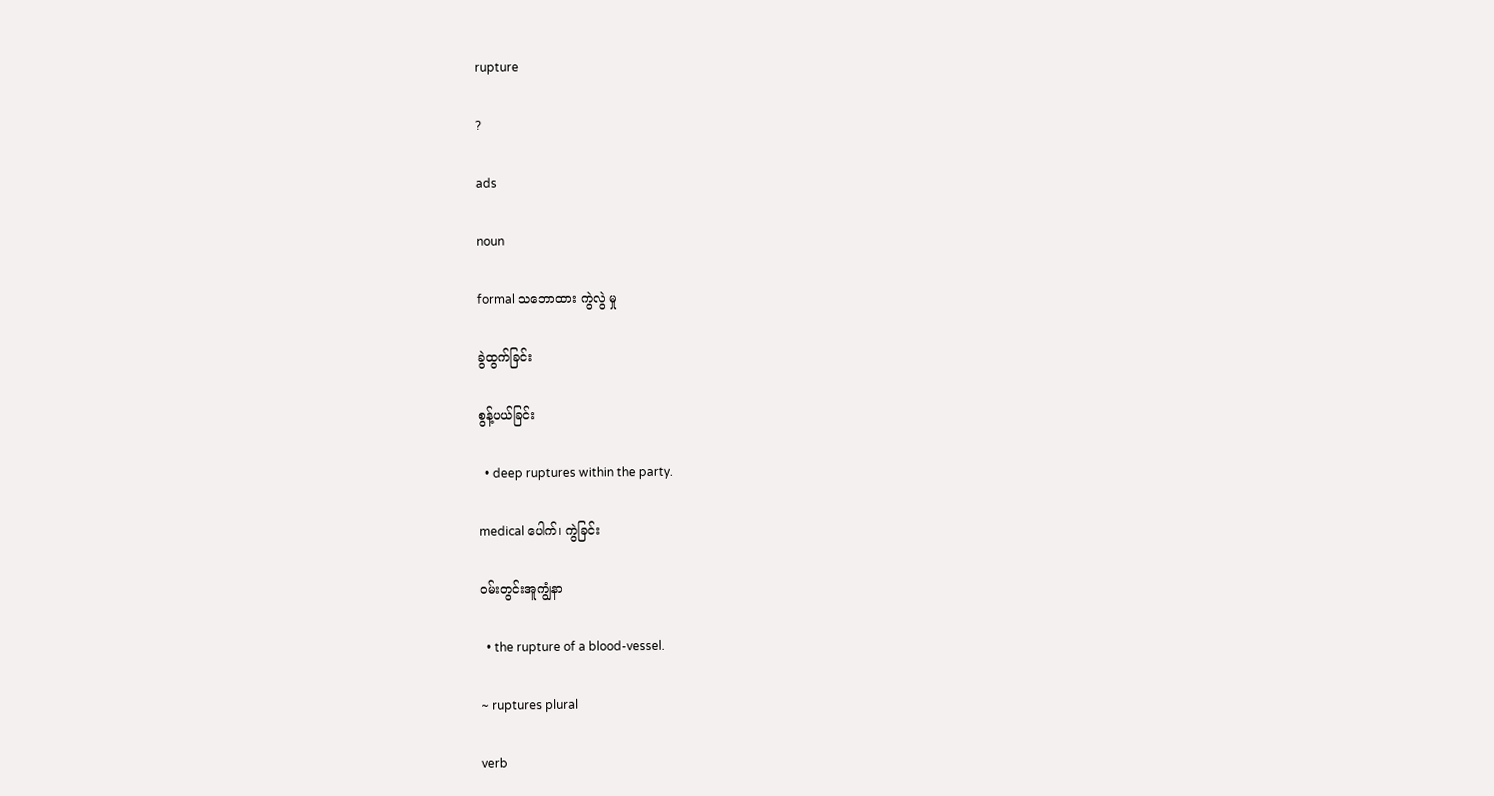rupture

?

ads

noun

formal သဘောထား ကွဲလွဲ မှု

ခွဲထွက်ခြင်း

စွန့်ပယ်ခြင်း

  • deep ruptures within the party.

medical ပေါက်၊ ကွဲခြင်း

ဝမ်းတွင်းအူကျွံနာ

  • the rupture of a blood-vessel.

~ ruptures plural

verb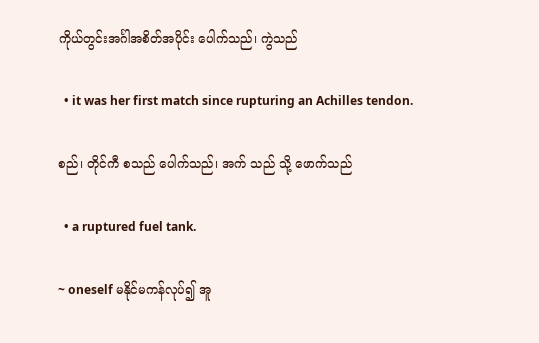ကိုယ်တွင်းအင်္ဂါအစိတ်အပိုင်း ပေါက်သည်၊ ကွဲသည်

  • it was her first match since rupturing an Achilles tendon.

စည်၊ တိုင်ကီ စသည် ပေါက်သည်၊ အက် သည် သို့ ဖောက်သည်

  • a ruptured fuel tank.

~ oneself မနိုင်မကန်လုပ်၍ အူ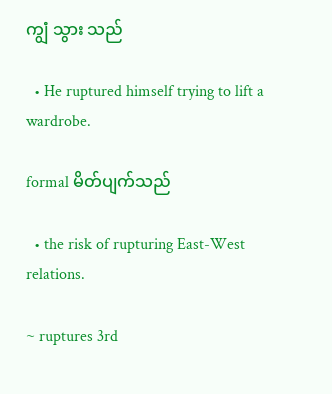ကျွံ သွား သည်

  • He ruptured himself trying to lift a wardrobe.

formal မိတ်ပျက်သည်

  • the risk of rupturing East-West relations.

~ ruptures 3rd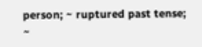person; ~ ruptured past tense; ~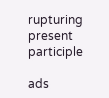rupturing present participle

ads